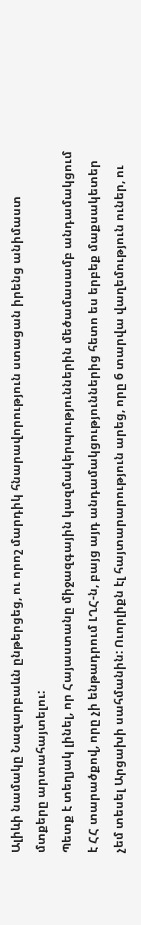Ալիևի նամակը Նազարբաևն ընթերցեց, ու որոշ մարդիկ հնարավորություն ստացան իրենց անիմաստ մտքերը արտահայտելու:
Պետք է տեղյակ լինել, որ Հայաստանը միջազգային կազմակերպություններին մեծամասամբ անդամակցում է ՀՀ տարածքով, որը չի ենթադրում ԼՂՀ-ն, բայց այդ անդամակցություններից հետո ես երբեք մաքսակետեր չեմ տեսել Արցախի սահմանին: Ուորլիքն էլ հայտարարություն արեց, որը 6 տարվա վաղեմություն ուներ, ու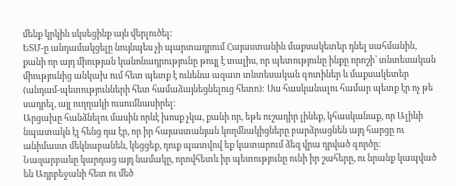մենք կրկին սկսեցինք այն վերլուծել:
ԵՏՄ-ը անդամակցելը նույնպես չի պարտադրում Հայաստանին մաքսակետեր դնել սահմանին, քանի որ այդ միության կանոնադրությունը թույլ է տալիս, որ պետությունը ինքը որոշի՝ տնտեսական միությունից անկախ ում հետ պետք է ունենա ազատ տնտեսական գոտիներ և մաքսակետեր (անդամ-պետությունների հետ համաձայնեցնելուց հետո): Սա հասկանալու համար պետք էր ոչ թե սադրել, այլ ուղղակի ուսումնասիրել:
Արցախը հանձնելու մասին որևէ խոսք չկա, քանի որ, եթե ուշադիր լինեք, կհասկանաք, որ Ալիևի նպատակն էլ հենց դա էր, որ իր հայաստանյան կողմնակիցները բարձրացնեն այդ հարցը ու անիմաստ մեկնաբանեն, կեցցեք, դուք պատվով եք կատարում ձեզ վրա դրված գործը:
Նազարբաևը կարդաց այդ նամակը, որովհետև իր պետությունը ունի իր շահերը, ու նրանք կապված են Ադրբեջանի հետ ու մեծ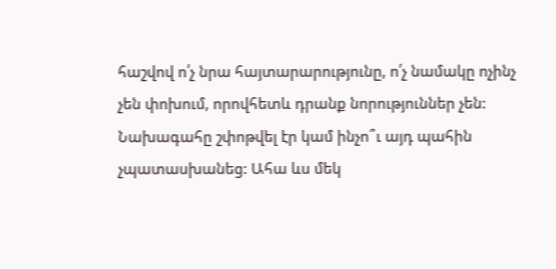հաշվով ո՛չ նրա հայտարարությունը, ո՛չ նամակը ոչինչ չեն փոխում, որովհետև դրանք նորություններ չեն:
Նախագահը շփոթվել էր կամ ինչո՞ւ այդ պահին չպատասխանեց: Ահա ևս մեկ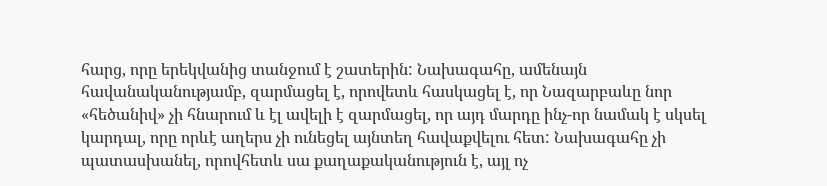հարց, որը երեկվանից տանջում է շատերին: Նախագահը, ամենայն հավանականությամբ, զարմացել է, որովետև հասկացել է, որ Նազարբաևը նոր «հեծանիվ» չի հնարում և էլ ավելի է զարմացել, որ այդ մարդը ինչ-որ նամակ է սկսել կարդալ, որը որևէ աղերս չի ունեցել այնտեղ հավաքվելու հետ: Նախագահը չի պատասխանել, որովհետև սա քաղաքականություն է, այլ ոչ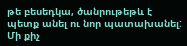թե բեսեդկա, ծանրութեթև է պետք անել ու նոր պատախանել: Մի քիչ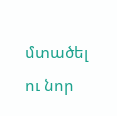մտածել ու նոր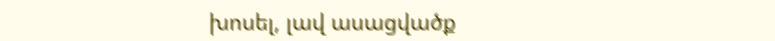խոսել, լավ ասացվածք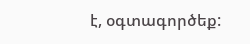է, օգտագործեք: